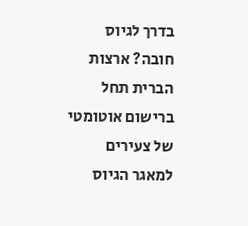בדרך לגיוס חובה? ארצות הברית תחל ברישום אוטומטי של צעירים למאגר הגיוס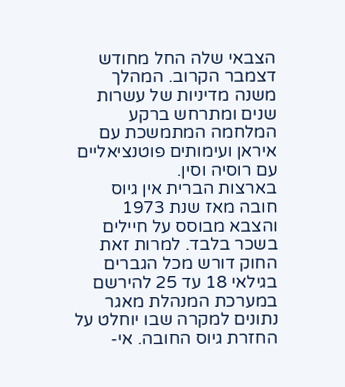הצבאי שלה החל מחודש דצמבר הקרוב. המהלך משנה מדיניות של עשרות שנים ומתרחש ברקע המלחמה המתמשכת עם איראן ועימותים פוטנציאליים עם רוסיה וסין.
בארצות הברית אין גיוס חובה מאז שנת 1973 והצבא מבוסס על חיילים בשכר בלבד. למרות זאת החוק דורש מכל הגברים בגילאי 18 עד 25 להירשם במערכת המנהלת מאגר נתונים למקרה שבו יוחלט על החזרת גיוס החובה. אי-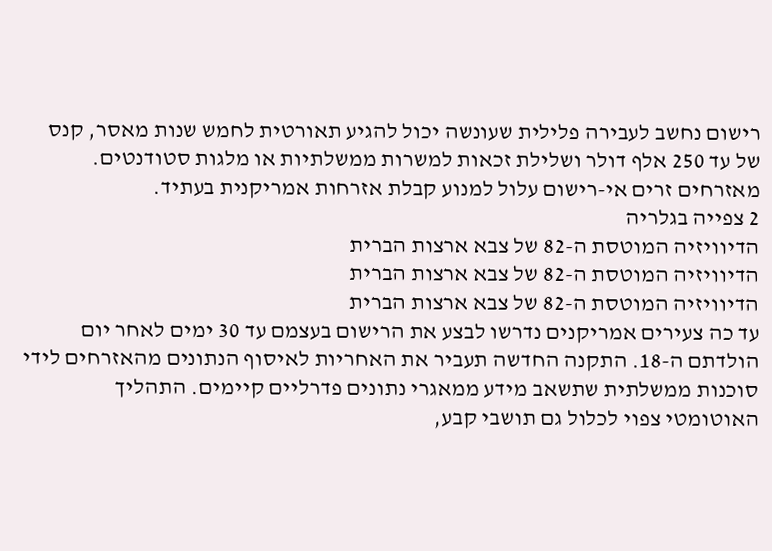רישום נחשב לעבירה פלילית שעונשה יכול להגיע תאורטית לחמש שנות מאסר, קנס של עד 250 אלף דולר ושלילת זכאות למשרות ממשלתיות או מלגות סטודנטים. מאזרחים זרים אי-רישום עלול למנוע קבלת אזרחות אמריקנית בעתיד.
2 צפייה בגלריה
הדיוויזיה המוטסת ה-82 של צבא ארצות הברית
הדיוויזיה המוטסת ה-82 של צבא ארצות הברית
הדיוויזיה המוטסת ה-82 של צבא ארצות הברית
עד כה צעירים אמריקנים נדרשו לבצע את הרישום בעצמם עד 30 ימים לאחר יום הולדתם ה-18. התקנה החדשה תעביר את האחריות לאיסוף הנתונים מהאזרחים לידי סוכנות ממשלתית שתשאב מידע ממאגרי נתונים פדרליים קיימים. התהליך האוטומטי צפוי לכלול גם תושבי קבע,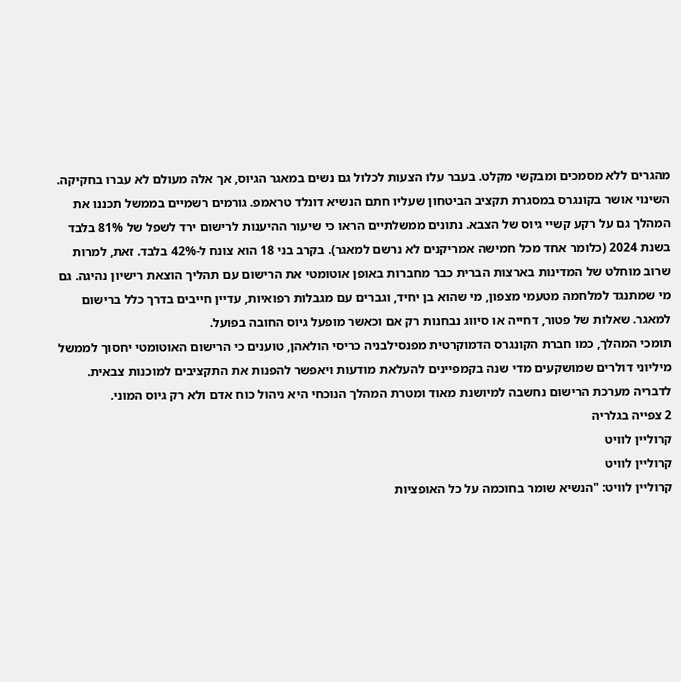מהגרים ללא מסמכים ומבקשי מקלט. בעבר עלו הצעות לכלול גם נשים במאגר הגיוס, אך אלה מעולם לא עברו בחקיקה.
השינוי אושר בקונגרס במסגרת תקציב הביטחון שעליו חתם הנשיא דונלד טראמפ. גורמים רשמיים בממשל תכננו את המהלך גם על רקע קשיי גיוס של הצבא. נתונים ממשלתיים הראו כי שיעור ההיענות לרישום ירד לשפל של 81% בלבד בשנת 2024 (כלומר אחד מכל חמישה אמריקנים לא נרשם למאגר). בקרב בני 18 הוא צונח ל-42% בלבד. זאת, למרות שרוב מוחלט של המדינות בארצות הברית כבר מחברות באופן אוטומטי את הרישום עם תהליך הוצאת רישיון נהיגה. גם מי שמתנגד למלחמה מטעמי מצפון, מי שהוא בן יחיד, וגברים עם מגבלות רפואיות, עדיין חייבים בדרך כלל ברישום למאגר. שאלות של פטור, דחייה או סיווג נבחנות רק אם וכאשר מופעל גיוס החובה בפועל.
תומכי המהלך, כמו חברת הקונגרס הדמוקרטית מפנסילבניה כריסי הולאהן, טוענים כי הרישום האוטומטי יחסוך לממשל מיליוני דולרים שמושקעים מדי שנה בקמפיינים להעלאת מודעות ויאפשר להפנות את התקציבים למוכנות צבאית. לדבריה מערכת הרישום נחשבה למיושנת מאוד ומטרת המהלך הנוכחי היא ניהול כוח אדם ולא רק גיוס המוני.
2 צפייה בגלריה
קרוליין לוויט
קרוליין לוויט
קרוליין לוויט: "הנשיא שומר בחוכמה על כל האופציות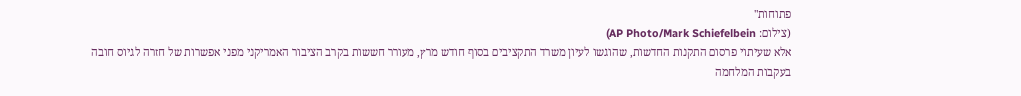פתוחות"
(צילום: AP Photo/Mark Schiefelbein)
אלא שעיתוי פרסום התקנות החדשות, שהוגשו לעיון משרד התקציבים בסוף חודש מרץ, מעורר חששות בקרב הציבור האמריקני מפני אפשרות של חזרה לגיוס חובה בעקבות המלחמה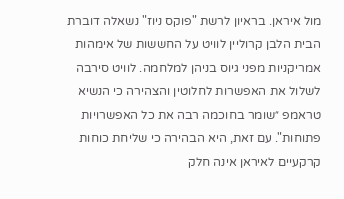מול איראן. בראיון לרשת "פוקס ניוז" נשאלה דוברת הבית הלבן קרוליין לוויט על החששות של אימהות אמריקניות מפני גיוס בניהן למלחמה. לוויט סירבה לשלול את האפשרות לחלוטין והצהירה כי הנשיא טראמפ ״שומר בחוכמה רבה את כל האפשרויות פתוחות". עם זאת, היא הבהירה כי שליחת כוחות קרקעיים לאיראן אינה חלק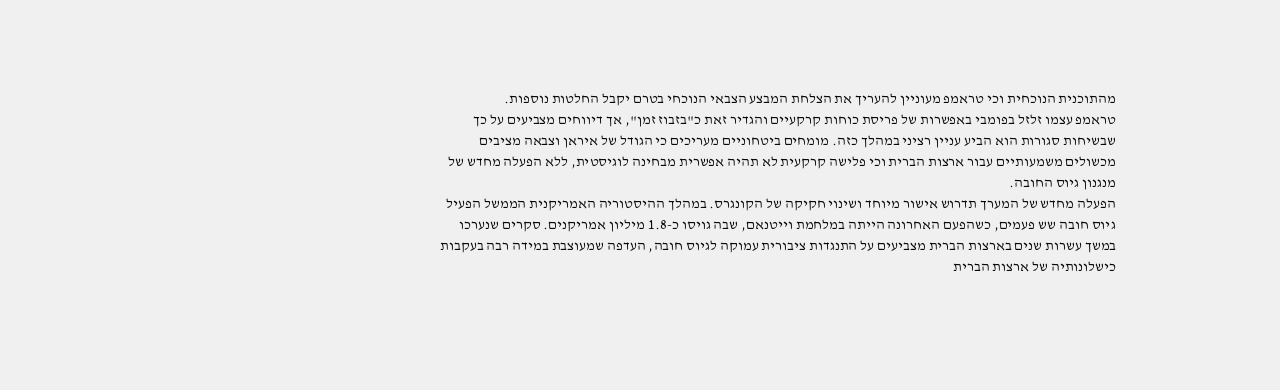מהתוכנית הנוכחית וכי טראמפ מעוניין להעריך את הצלחת המבצע הצבאי הנוכחי בטרם יקבל החלטות נוספות.
טראמפ עצמו זלזל בפומבי באפשרות של פריסת כוחות קרקעיים והגדיר זאת כ"בזבוז זמן", אך דיווחים מצביעים על כך שבשיחות סגורות הוא הביע עניין רציני במהלך כזה. מומחים ביטחוניים מעריכים כי הגודל של איראן וצבאה מציבים מכשולים משמעותיים עבור ארצות הברית וכי פלישה קרקעית לא תהיה אפשרית מבחינה לוגיסטית, ללא הפעלה מחדש של מנגנון גיוס החובה.
הפעלה מחדש של המערך תדרוש אישור מיוחד ושינוי חקיקה של הקונגרס. במהלך ההיסטוריה האמריקנית הממשל הפעיל גיוס חובה שש פעמים, כשהפעם האחרונה הייתה במלחמת וייטנאם, שבה גויסו כ-1.8 מיליון אמריקנים. סקרים שנערכו במשך עשרות שנים בארצות הברית מצביעים על התנגדות ציבורית עמוקה לגיוס חובה, העדפה שמעוצבת במידה רבה בעקבות כישלונותיה של ארצות הברית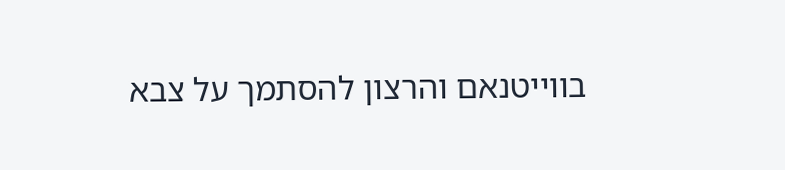בווייטנאם והרצון להסתמך על צבא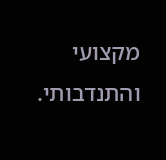מקצועי והתנדבותי.